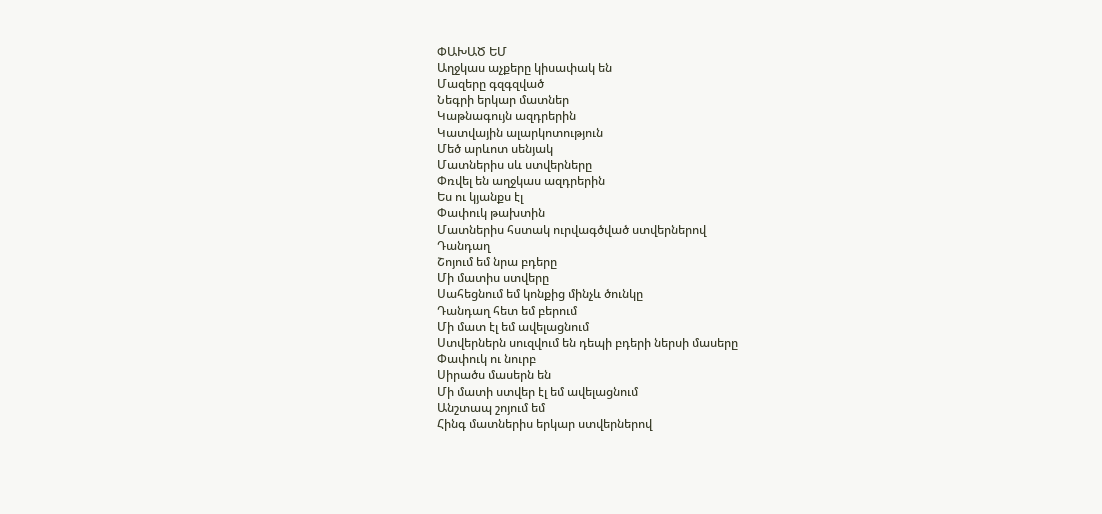ՓԱԽԱԾ ԵՄ
Աղջկաս աչքերը կիսափակ են
Մազերը գզգզված
Նեգրի երկար մատներ
Կաթնագույն ազդրերին
Կատվային ալարկոտություն
Մեծ արևոտ սենյակ
Մատներիս սև ստվերները
Փռվել են աղջկաս ազդրերին
Ես ու կյանքս էլ
Փափուկ թախտին
Մատներիս հստակ ուրվագծված ստվերներով
Դանդաղ
Շոյում եմ նրա բդերը
Մի մատիս ստվերը
Սահեցնում եմ կոնքից մինչև ծունկը
Դանդաղ հետ եմ բերում
Մի մատ էլ եմ ավելացնում
Ստվերներն սուզվում են դեպի բդերի ներսի մասերը
Փափուկ ու նուրբ
Սիրածս մասերն են
Մի մատի ստվեր էլ եմ ավելացնում
Անշտապ շոյում եմ
Հինգ մատներիս երկար ստվերներով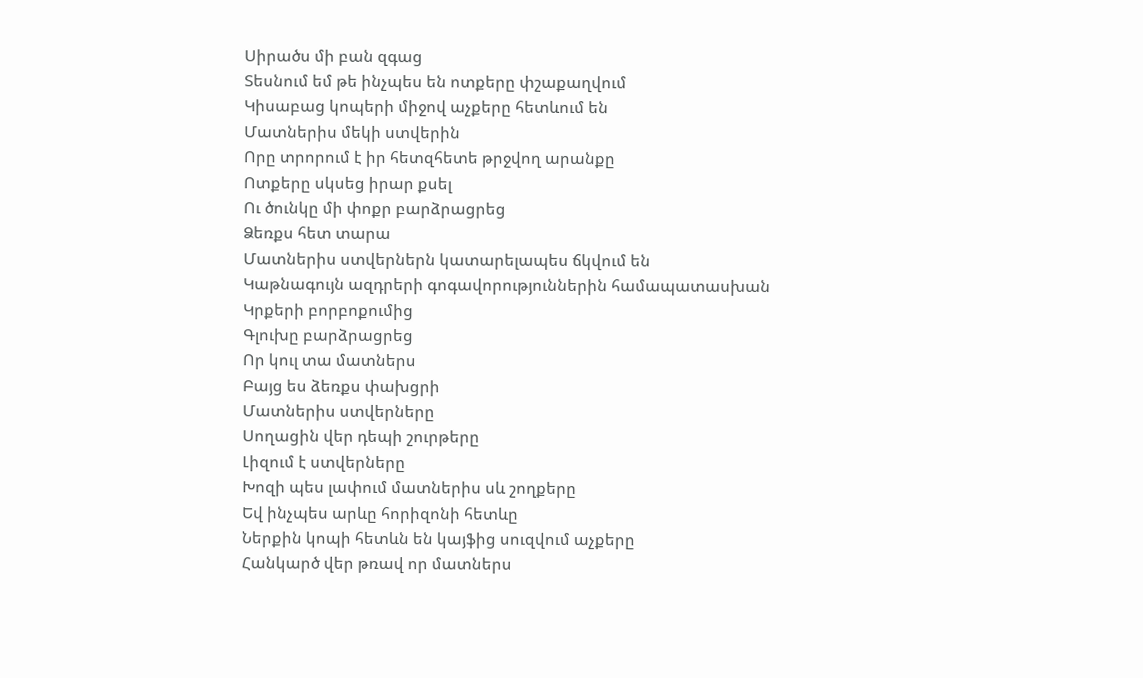Սիրածս մի բան զգաց
Տեսնում եմ թե ինչպես են ոտքերը փշաքաղվում
Կիսաբաց կոպերի միջով աչքերը հետևում են
Մատներիս մեկի ստվերին
Որը տրորում է իր հետզհետե թրջվող արանքը
Ոտքերը սկսեց իրար քսել
Ու ծունկը մի փոքր բարձրացրեց
Ձեռքս հետ տարա
Մատներիս ստվերներն կատարելապես ճկվում են
Կաթնագույն ազդրերի գոգավորություններին համապատասխան
Կրքերի բորբոքումից
Գլուխը բարձրացրեց
Որ կուլ տա մատներս
Բայց ես ձեռքս փախցրի
Մատներիս ստվերները
Սողացին վեր դեպի շուրթերը
Լիզում է ստվերները
Խոզի պես լափում մատներիս սև շողքերը
Եվ ինչպես արևը հորիզոնի հետևը
Ներքին կոպի հետևն են կայֆից սուզվում աչքերը
Հանկարծ վեր թռավ որ մատներս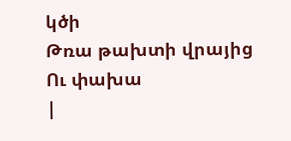կծի
Թռա թախտի վրայից
Ու փախա
|